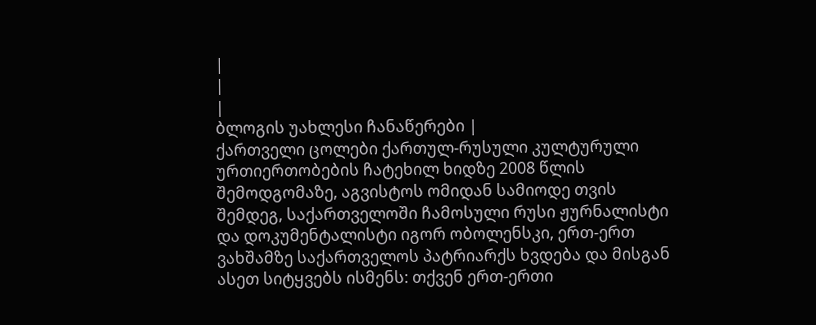|
|
|
ბლოგის უახლესი ჩანაწერები |
ქართველი ცოლები ქართულ-რუსული კულტურული ურთიერთობების ჩატეხილ ხიდზე 2008 წლის შემოდგომაზე, აგვისტოს ომიდან სამიოდე თვის შემდეგ, საქართველოში ჩამოსული რუსი ჟურნალისტი და დოკუმენტალისტი იგორ ობოლენსკი, ერთ-ერთ ვახშამზე საქართველოს პატრიარქს ხვდება და მისგან ასეთ სიტყვებს ისმენს: თქვენ ერთ-ერთი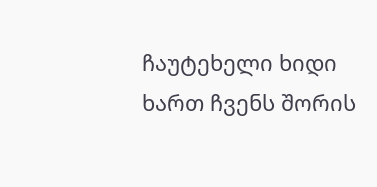ჩაუტეხელი ხიდი ხართ ჩვენს შორის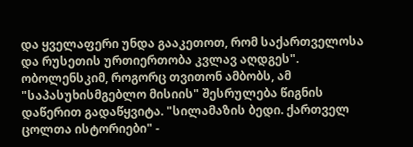და ყველაფერი უნდა გააკეთოთ, რომ საქართველოსა და რუსეთის ურთიერთობა კვლავ აღდგეს".
ობოლენსკიმ, როგორც თვითონ ამბობს, ამ "საპასუხისმგებლო მისიის" შესრულება წიგნის დაწერით გადაწყვიტა. "სილამაზის ბედი. ქართველ ცოლთა ისტორიები" -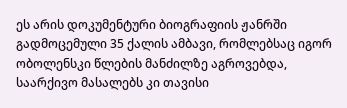ეს არის დოკუმენტური ბიოგრაფიის ჟანრში გადმოცემული 35 ქალის ამბავი, რომლებსაც იგორ ობოლენსკი წლების მანძილზე აგროვებდა, საარქივო მასალებს კი თავისი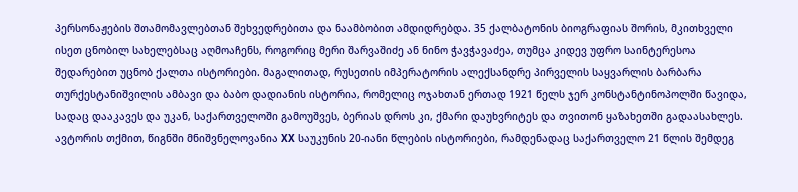პერსონაჟების შთამომავლებთან შეხვედრებითა და ნაამბობით ამდიდრებდა. 35 ქალბატონის ბიოგრაფიას შორის, მკითხველი ისეთ ცნობილ სახელებსაც აღმოაჩენს, როგორიც მერი შარვაშიძე ან ნინო ჭავჭავაძეა, თუმცა კიდევ უფრო საინტერესოა შედარებით უცნობ ქალთა ისტორიები. მაგალითად, რუსეთის იმპერატორის ალექსანდრე პირველის საყვარლის ბარბარა თურქესტანიშვილის ამბავი და ბაბო დადიანის ისტორია, რომელიც ოჯახთან ერთად 1921 წელს ჯერ კონსტანტინოპოლში წავიდა, სადაც დააკავეს და უკან, საქართველოში გამოუშვეს, ბერიას დროს კი, ქმარი დაუხვრიტეს და თვითონ ყაზახეთში გადაასახლეს. ავტორის თქმით, წიგნში მნიშვნელოვანია XX საუკუნის 20-იანი წლების ისტორიები, რამდენადაც საქართველო 21 წლის შემდეგ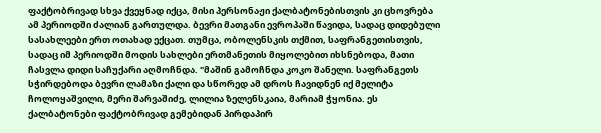ფაქტობრივად სხვა ქვეყნად იქცა, მისი პერსონაჟი ქალბატონებისთვის კი ცხოვრება ამ პერიოდში ძალიან გართულდა. ბევრი მათგანი ევროპაში წავიდა, სადაც დიდებული სასახლეები ერთ ოთახად ექცათ. თუმცა, ობოლენსკის თქმით, საფრანგეთისთვის, სადაც იმ პერიოდში მოდის სახლები ერთმანეთის მიყოლებით იხსნებოდა, მათი ჩასვლა დიდი საჩუქარი აღმოჩნდა. "მაშინ გამოჩნდა კოკო შანელი. საფრანგეთს სჭირდებოდა ბევრი ლამაზი ქალი და სწორედ ამ დროს ჩავიდნენ იქ მელიტა ჩოლოყაშვილი, მერი შარვაშიძე, ლილია ზელენსკაია, მარიამ ჭყონია. ეს ქალბატონები ფაქტობრივად გემებიდან პირდაპირ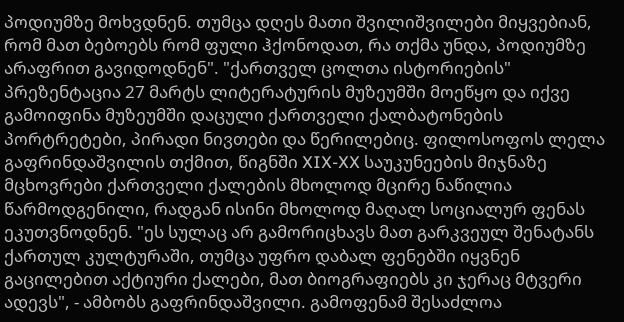პოდიუმზე მოხვდნენ. თუმცა დღეს მათი შვილიშვილები მიყვებიან, რომ მათ ბებოებს რომ ფული ჰქონოდათ, რა თქმა უნდა, პოდიუმზე არაფრით გავიდოდნენ". "ქართველ ცოლთა ისტორიების" პრეზენტაცია 27 მარტს ლიტერატურის მუზეუმში მოეწყო და იქვე გამოიფინა მუზეუმში დაცული ქართველი ქალბატონების პორტრეტები, პირადი ნივთები და წერილებიც. ფილოსოფოს ლელა გაფრინდაშვილის თქმით, წიგნში XIX-XX საუკუნეების მიჯნაზე მცხოვრები ქართველი ქალების მხოლოდ მცირე ნაწილია წარმოდგენილი, რადგან ისინი მხოლოდ მაღალ სოციალურ ფენას ეკუთვნოდნენ. "ეს სულაც არ გამორიცხავს მათ გარკვეულ შენატანს ქართულ კულტურაში, თუმცა უფრო დაბალ ფენებში იყვნენ გაცილებით აქტიური ქალები, მათ ბიოგრაფიებს კი ჯერაც მტვერი ადევს", - ამბობს გაფრინდაშვილი. გამოფენამ შესაძლოა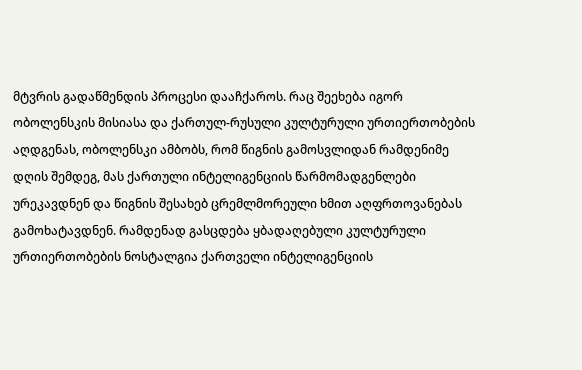მტვრის გადაწმენდის პროცესი დააჩქაროს. რაც შეეხება იგორ ობოლენსკის მისიასა და ქართულ-რუსული კულტურული ურთიერთობების აღდგენას, ობოლენსკი ამბობს, რომ წიგნის გამოსვლიდან რამდენიმე დღის შემდეგ, მას ქართული ინტელიგენციის წარმომადგენლები ურეკავდნენ და წიგნის შესახებ ცრემლმორეული ხმით აღფრთოვანებას გამოხატავდნენ. რამდენად გასცდება ყბადაღებული კულტურული ურთიერთობების ნოსტალგია ქართველი ინტელიგენციის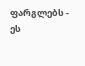ფარგლებს - ეს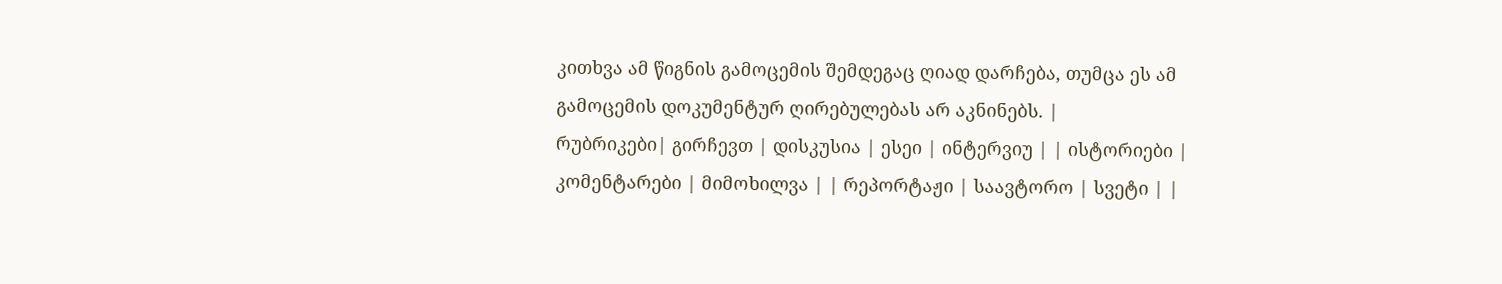კითხვა ამ წიგნის გამოცემის შემდეგაც ღიად დარჩება, თუმცა ეს ამ გამოცემის დოკუმენტურ ღირებულებას არ აკნინებს. |
რუბრიკები| გირჩევთ | დისკუსია | ესეი | ინტერვიუ | | ისტორიები | კომენტარები | მიმოხილვა | | რეპორტაჟი | საავტორო | სვეტი | |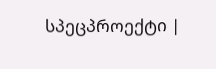სპეცპროექტი |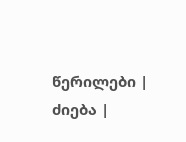წერილები | ძიება |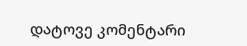დატოვე კომენტარი